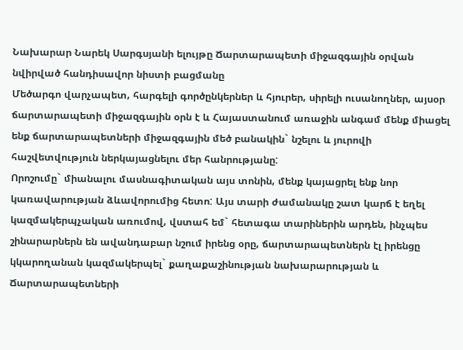Նախարար Նարեկ Սարգսյանի ելույթը Ճարտարապետի միջազգային օրվան նվիրված հանդիսավոր նիստի բացմանը
Մեծարգո վարչապետ, հարգելի գործընկերներ և հյուրեր, սիրելի ուսանողներ, այսօր ճարտարապետի միջազգային օրն է և Հայաստանում առաջին անգամ մենք միացել ենք ճարտարապետների միջազգային մեծ բանակին` նշելու և յուրովի հաշվետվություն ներկայացնելու մեր հանրությանը:
Որոշումը` միանալու մասնագիտական այս տոնին, մենք կայացրել ենք նոր կառավարության ձևավորումից հետո: Այս տարի ժամանակը շատ կարճ է եղել կազմակերպչական առումով, վստահ եմ` հետագա տարիներին արդեն, ինչպես շինարարներն են ավանդաբար նշում իրենց օրը, ճարտարապետներն էլ իրենցը կկարողանան կազմակերպել` քաղաքաշինության նախարարության և Ճարտարապետների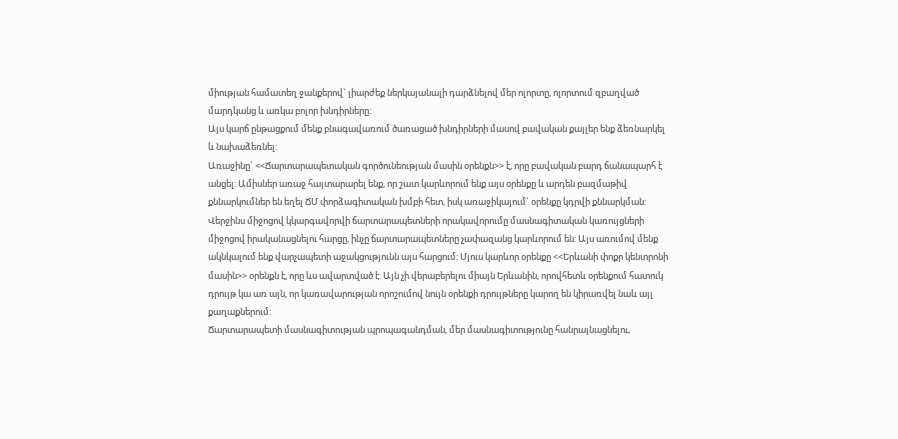միության համատեղ ջանքերով` լիարժեք ներկայանալի դարձնելով մեր ոլորտը, ոլորտում զբաղված մարդկանց և առկա բոլոր խնդիրները:
Այս կարճ ընթացքում մենք բնագավառում ծառացած խնդիրների մասով բավական քայլեր ենք ձեռնարկել և նախաձեռնել:
Առաջինը` <<Ճարտարապետական գործունեության մասին օրենքն>> է, որը բավական բարդ ճանապարհ է անցել: Ամիսներ առաջ հայտարարել ենք, որ շատ կարևորում ենք այս օրենքը և արդեն բազմաթիվ քննարկումներ են եղել ՃՄ փորձագիտական խմբի հետ, իսկ առաջիկայում` օրենքը կդրվի քննարկման: Վերջինս միջոցով կկարգավորվի ճարտարապետների որակավորումը մասնագիտական կառույցների միջոցով իրականացնելու հարցը, ինչը ճարտարապետները չափազանց կարևորում են: Այս առումով մենք ակնկալում ենք վարչապետի աջակցությունն այս հարցում: Մյուս կարևոր օրենքը <<Երևանի փոքր կենտրոնի մասին>> օրենքն է, որը ևս ավարտված է: Այն չի վերաբերելու միայն Երևանին, որովհետև օրենքում հատուկ դրույթ կա առ այն, որ կառավարության որոշումով նույն օրենքի դրույթները կարող են կիրառվել նաև այլ քաղաքներում:
Ճարտարապետի մասնագիտության պրոպագանդման, մեր մասնագիտությունը հանրայնացնելու,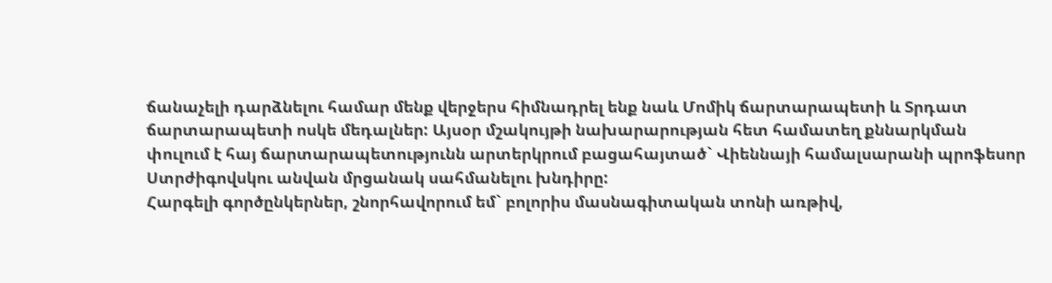ճանաչելի դարձնելու համար մենք վերջերս հիմնադրել ենք նաև Մոմիկ ճարտարապետի և Տրդատ ճարտարապետի ոսկե մեդալներ: Այսօր մշակույթի նախարարության հետ համատեղ քննարկման փուլում է հայ ճարտարապետությունն արտերկրում բացահայտած` Վիեննայի համալսարանի պրոֆեսոր Ստրժիգովսկու անվան մրցանակ սահմանելու խնդիրը:
Հարգելի գործընկերներ, շնորհավորում եմ` բոլորիս մասնագիտական տոնի առթիվ,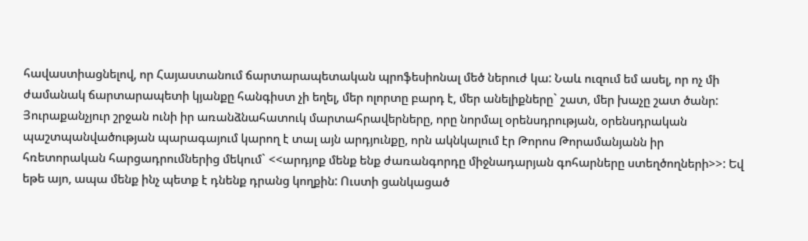հավաստիացնելով, որ Հայաստանում ճարտարապետական պրոֆեսիոնալ մեծ ներուժ կա: Նաև ուզում եմ ասել, որ ոչ մի ժամանակ ճարտարապետի կյանքը հանգիստ չի եղել, մեր ոլորտը բարդ է, մեր անելիքները` շատ, մեր խաչը շատ ծանր: Յուրաքանչյուր շրջան ունի իր առանձնահատուկ մարտահրավերները, որը նորմալ օրենսդրության, օրենսդրական պաշտպանվածության պարագայում կարող է տալ այն արդյունքը, որն ակնկալում էր Թորոս Թորամանյանն իր հռետորական հարցադրումներից մեկում` <<արդյոք մենք ենք ժառանգորդը միջնադարյան գոհարները ստեղծողների>>: Եվ եթե այո, ապա մենք ինչ պետք է դնենք դրանց կողքին: Ուստի ցանկացած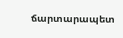ճարտարապետ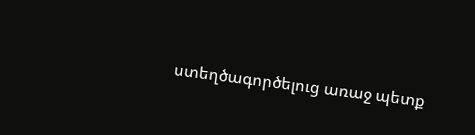ստեղծագործելուց առաջ պետք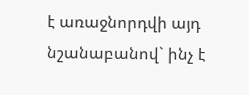է առաջնորդվի այդ նշանաբանով` ինչ է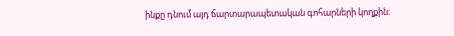ինքը դնում այդ ճարտարապետական գոհարների կողքին: